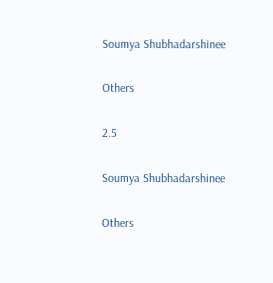Soumya Shubhadarshinee

Others

2.5

Soumya Shubhadarshinee

Others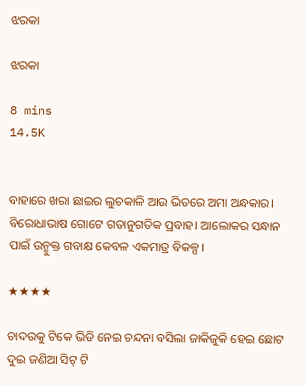ଝରକା

ଝରକା

8 mins
14.5K


ବାହାରେ ଖରା ଛାଇର ଲୁଚକାଳି ଆଉ ଭିତରେ ଅମା ଅନ୍ଧକାର। ବିରୋଧାଭାଷ ଗୋଟେ ଗତାନୁଗତିକ ପ୍ରବାହ। ଆଲୋକର ସନ୍ଧାନ ପାଇଁ ଉନ୍ମୁକ୍ତ ଗବାକ୍ଷ କେବଳ ଏକମାତ୍ର ବିକଳ୍ପ।

★★★★

ଚାଦରକୁ ଟିକେ ଭିଡି ନେଇ ଚନ୍ଦନା ବସିଲା ଜାକିଜୁକି ହେଇ ଛୋଟ ଦୁଇ ଜଣିଆ ସିଟ୍ ଟି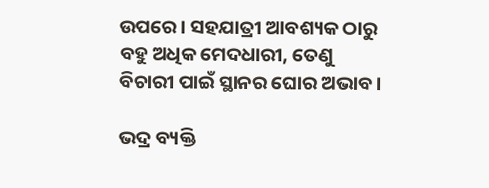ଉପରେ। ସହଯାତ୍ରୀ ଆବଶ୍ୟକ ଠାରୁ ବହୁ ଅଧିକ ମେଦଧାରୀ, ତେଣୁ ବିଚାରୀ ପାଇଁ ସ୍ଥାନର ଘୋର ଅଭାବ।

ଭଦ୍ର ବ୍ୟକ୍ତି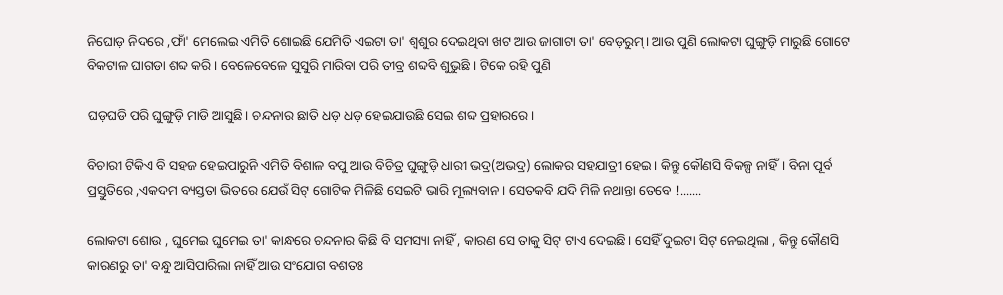ନିଘୋଡ଼ ନିଦରେ ,ଫାଁ' ମେଲେଇ ଏମିତି ଶୋଇଛି ଯେମିତି ଏଇଟା ତା' ଶ୍ୱଶୁର ଦେଇଥିବା ଖଟ ଆଉ ଜାଗାଟା ତା' ବେଡ଼ରୁମ୍। ଆଉ ପୁଣି ଲୋକଟା ଘୁଙ୍ଗୁଡ଼ି ମାରୁଛି ଗୋଟେ ବିକଟାଳ ଘାଗଡା ଶବ୍ଦ କରି । ବେଳେବେଳେ ସୁସୁରି ମାରିବା ପରି ତୀବ୍ର ଶବ୍ଦବି ଶୁଭୁଛି । ଟିକେ ରହି ପୁଣି

ଘଡ଼ଘଡି ପରି ଘୁଙ୍ଗୁଡ଼ି ମାଡି ଆସୁଛି। ଚନ୍ଦନାର ଛାତି ଧଡ଼ ଧଡ଼ ହେଇଯାଉଛି ସେଇ ଶବ୍ଦ ପ୍ରହାରରେ।

ବିଚାରୀ ଟିକିଏ ବି ସହଜ ହେଇପାରୁନି ଏମିତି ବିଶାଳ ବପୁ ଆଉ ବିଚିତ୍ର ଘୁଙ୍ଗୁଡ଼ି ଧାରୀ ଭଦ୍ର(ଅଭଦ୍ର) ଲୋକର ସହଯାତ୍ରୀ ହେଇ। କିନ୍ତୁ କୌଣସି ବିକଳ୍ପ ନାହିଁ। ବିନା ପୂର୍ବ ପ୍ରସ୍ତୁତିରେ ,ଏକଦମ ବ୍ୟସ୍ତତା ଭିତରେ ଯେଉଁ ସିଟ୍ ଗୋଟିକ ମିଳିଛି ସେଇଟି ଭାରି ମୂଲ୍ୟବାନ। ସେତକବି ଯଦି ମିଳି ନଥାନ୍ତା ତେବେ !.......

ଲୋକଟା ଶୋଉ , ଘୁମେଇ ଘୁମେଇ ତା' କାନ୍ଧରେ ଚନ୍ଦନାର କିଛି ବି ସମସ୍ୟା ନାହିଁ , କାରଣ ସେ ତାକୁ ସିଟ୍ ଟାଏ ଦେଇଛି। ସେହିଁ ଦୁଇଟା ସିଟ୍ ନେଇଥିଲା , କିନ୍ତୁ କୌଣସି କାରଣରୁ ତା' ବନ୍ଧୁ ଆସିପାରିଲା ନାହିଁ ଆଉ ସଂଯୋଗ ବଶତଃ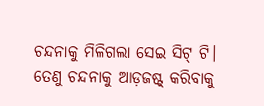ଚନ୍ଦନାକୁ ମିଳିଗଲା ସେଇ ସିଟ୍ ଟି। ତେଣୁ ଚନ୍ଦନାକୁ ଆଡ଼ଜଷ୍ଟ୍ କରିବାକୁ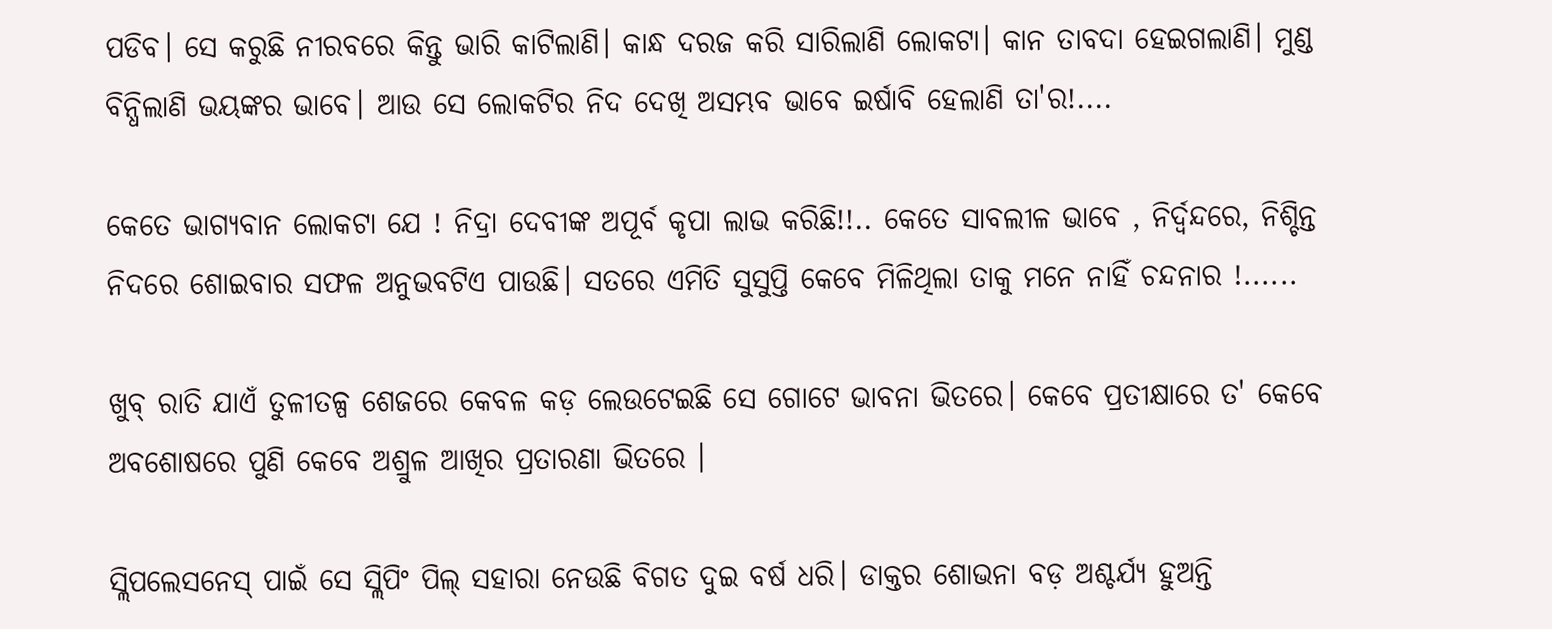ପଡିବ। ସେ କରୁଛି ନୀରବରେ କିନ୍ତୁ ଭାରି କାଟିଲାଣି। କାନ୍ଧ ଦରଜ କରି ସାରିଲାଣି ଲୋକଟା। କାନ ତାବଦା ହେଇଗଲାଣି। ମୁଣ୍ଡ ବିନ୍ଧିଲାଣି ଭୟଙ୍କର ଭାବେ। ଆଉ ସେ ଲୋକଟିର ନିଦ ଦେଖି ଅସମ୍ଭବ ଭାବେ ଇର୍ଷାବି ହେଲାଣି ତା'ର!....

କେତେ ଭାଗ୍ୟବାନ ଲୋକଟା ଯେ ! ନିଦ୍ରା ଦେବୀଙ୍କ ଅପୂର୍ବ କୃପା ଲାଭ କରିଛି!!.. କେତେ ସାବଲୀଳ ଭାବେ , ନିର୍ଦ୍ବନ୍ଦରେ, ନିଶ୍ଚିନ୍ତ ନିଦରେ ଶୋଇବାର ସଫଳ ଅନୁଭବଟିଏ ପାଉଛି। ସତରେ ଏମିତି ସୁସୁପ୍ତି କେବେ ମିଳିଥିଲା ତାକୁ ମନେ ନାହିଁ ଚନ୍ଦନାର !......

ଖୁବ୍ ରାତି ଯାଏଁ ତୁଳୀତଳ୍ପ ଶେଜରେ କେବଳ କଡ଼ ଲେଉଟେଇଛି ସେ ଗୋଟେ ଭାବନା ଭିତରେ। କେବେ ପ୍ରତୀକ୍ଷାରେ ତ' କେବେ ଅବଶୋଷରେ ପୁଣି କେବେ ଅଶ୍ରୁଳ ଆଖିର ପ୍ରତାରଣା ଭିତରେ ।

ସ୍ଲିପଲେସନେସ୍ ପାଇଁ ସେ ସ୍ଲିପିଂ ପିଲ୍ ସହାରା ନେଉଛି ବିଗତ ଦୁଇ ବର୍ଷ ଧରି। ଡାକ୍ତର ଶୋଭନା ବଡ଼ ଅଶ୍ଚର୍ଯ୍ୟ ହୁଅନ୍ତି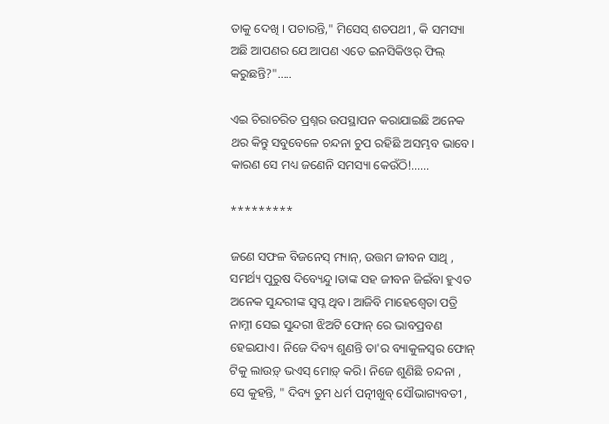ତାକୁ ଦେଖି । ପଚାରନ୍ତି," ମିସେସ୍ ଶତପଥୀ , କି ସମସ୍ୟା ଅଛି ଆପଣର ଯେ ଆପଣ ଏତେ ଇନସିକିଓର୍ ଫିଲ୍ କରୁଛନ୍ତି?".....

ଏଇ ଚିରାଚରିତ ପ୍ରଶ୍ନର ଉପସ୍ଥାପନ କରାଯାଇଛି ଅନେକ ଥର କିନ୍ତୁ ସବୁବେଳେ ଚନ୍ଦନା ଚୁପ ରହିଛି ଅସମ୍ଭବ ଭାବେ। କାରଣ ସେ ମଧ୍ୟ ଜଣେନି ସମସ୍ୟା କେଉଁଠି!.…..

*********

ଜଣେ ସଫଳ ବିଜନେସ୍ ମ୍ୟାନ୍, ଉତ୍ତମ ଜୀବନ ସାଥି , ସମର୍ଥ୍ୟ ପୁରୁଷ ଦିବ୍ୟେନ୍ଦୁ।ତାଙ୍କ ସହ ଜୀବନ ଜିଇଁବା ହୁଏତ ଅନେକ ସୁନ୍ଦରୀଙ୍କ ସ୍ୱପ୍ନ ଥିବ। ଆଜିବି ମାହେଶ୍ୱେତା ପତ୍ରି ନାମ୍ନୀ ସେଇ ସୁନ୍ଦରୀ ଝିଅଟି ଫୋନ୍ ରେ ଭାବପ୍ରବଣ ହେଇଯାଏ। ନିଜେ ଦିବ୍ୟ ଶୁଣନ୍ତି ତା'ର ବ୍ୟାକୁଳସ୍ୱର ଫୋନ୍ ଟିକୁ ଲାଉଡ଼୍ ଭଏସ୍ ମୋଡ଼୍ କରି। ନିଜେ ଶୁଣିଛି ଚନ୍ଦନା , ସେ କୁହନ୍ତି, " ଦିବ୍ୟ ତୁମ ଧର୍ମ ପତ୍ନୀଖୁବ୍ ସୌଭାଗ୍ୟବତୀ ,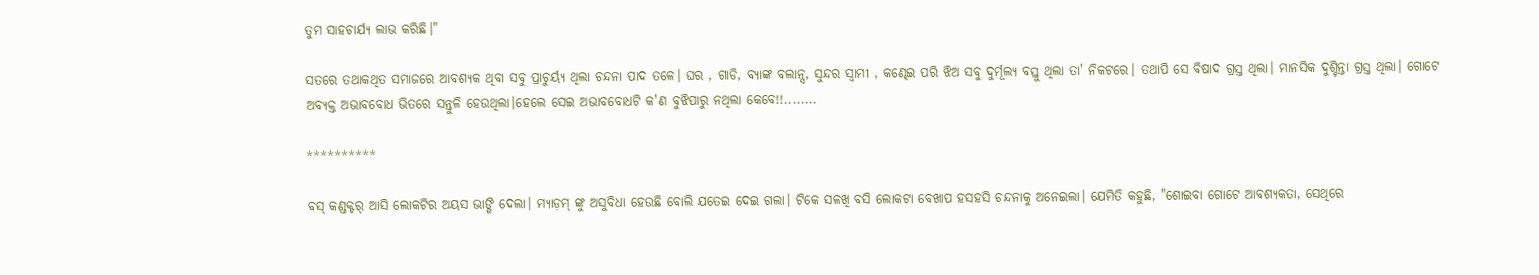ତୁମ ସାହଚାର୍ଯ୍ୟ ଲାଭ କରିଛି।"

ସତରେ ତଥାକଥିତ ସମାଜରେ ଆବଶ୍ୟକ ଥିବା ସବୁ ପ୍ରାଚୁର୍ୟ୍ଯ ଥିଲା ଚନ୍ଦନା ପାଦ ତଳେ। ଘର , ଗାଡି, ବ୍ୟାଙ୍କ ବଲାନ୍ସ, ସୁନ୍ଦର ସ୍ୱାମୀ , କଣ୍ଢେଇ ପରି ଝିଅ ସବୁ ଦୁର୍ମୂଲ୍ୟ ବସ୍ତୁ ଥିଲା ତା' ନିକଟରେ। ତଥାପି ସେ ବିଷାଦ ଗ୍ରସ୍ତ ଥିଲା। ମାନସିକ ଦୁଶ୍ଚିନ୍ତା ଗ୍ରସ୍ତ ଥିଲା। ଗୋଟେ ଅବ୍ୟକ୍ତ ଅଭାବବୋଧ ଭିତରେ ସନ୍ତୁଳି ହେଉଥିଲା।ହେଲେ ସେଇ ଅଭାବବୋଧଟି କ'ଣ ବୁଝିପାରୁ ନଥିଲା କେବେ!!........

**********

ବସ୍ କଣ୍ଡକ୍ଟର୍ ଆସି ଲୋକଟିର ଅୟସ ଭାଙ୍ଗି ଦେଲା। ମ୍ୟାଡ଼ମ୍ ଙ୍କୁ ଅସୁବିଧା ହେଉଛି ବୋଲି ଯତେଇ ଦେଇ ଗଲା। ଟିକେ ସଳଖି ବସି ଲୋକଟା ବେଖାପ ହସହସି ଚନ୍ଦନାକୁ ଅନେଇଲା। ଯେମିତି କହୁଛି, "ଶୋଇବା ଗୋଟେ ଆବଶ୍ୟକତା, ସେଥିରେ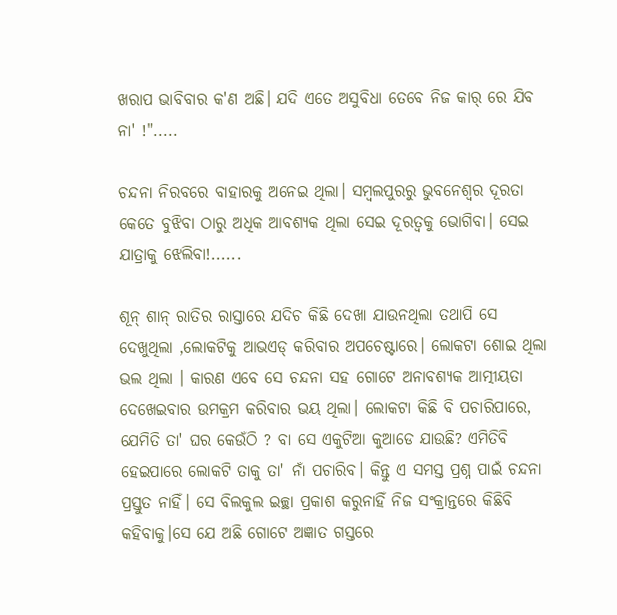ଖରାପ ଭାବିବାର କ'ଣ ଅଛି। ଯଦି ଏତେ ଅସୁବିଧା ତେବେ ନିଜ କାର୍ ରେ ଯିବ ନା' !".....

ଚନ୍ଦନା ନିରବରେ ବାହାରକୁ ଅନେଇ ଥିଲା। ସମ୍ବଲପୁରରୁ ଭୁବନେଶ୍ୱର ଦୂରତା କେତେ ବୁଝିବା ଠାରୁ ଅଧିକ ଆବଶ୍ୟକ ଥିଲା ସେଇ ଦୂରତ୍ୱକୁ ଭୋଗିବା। ସେଇ ଯାତ୍ରାକୁ ଝେଲିବା!......

ଶୂନ୍ ଶାନ୍ ରାତିର ରାସ୍ତାରେ ଯଦିଚ କିଛି ଦେଖା ଯାଉନଥିଲା ତଥାପି ସେ ଦେଖୁଥିଲା ,ଲୋକଟିକୁ ଆଭଏଡ୍ କରିବାର ଅପଚେଷ୍ଟାରେ। ଲୋକଟା ଶୋଇ ଥିଲା ଭଲ ଥିଲା । କାରଣ ଏବେ ସେ ଚନ୍ଦନା ସହ ଗୋଟେ ଅନାବଶ୍ୟକ ଆତ୍ମୀୟତା ଦେଖେଇବାର ଉମକ୍ରମ କରିବାର ଭୟ ଥିଲା। ଲୋକଟା କିଛି ବି ପଚାରିପାରେ, ଯେମିତି ତା' ଘର କେଉଁଠି ? ବା ସେ ଏକୁଟିଆ କୁଆଡେ ଯାଉଛି? ଏମିତିବି ହେଇପାରେ ଲୋକଟି ତାକୁ ତା' ନାଁ ପଚାରିବ। କିନ୍ତୁ ଏ ସମସ୍ତ ପ୍ରଶ୍ନ ପାଇଁ ଚନ୍ଦନା ପ୍ରସ୍ତୁତ ନାହିଁ। ସେ ବିଲକୁଲ ଇଚ୍ଛା ପ୍ରକାଶ କରୁନାହିଁ ନିଜ ସଂକ୍ରାନ୍ତରେ କିଛିବି କହିବାକୁ।ସେ ଯେ ଅଛି ଗୋଟେ ଅଜ୍ଞାତ ଗସ୍ତରେ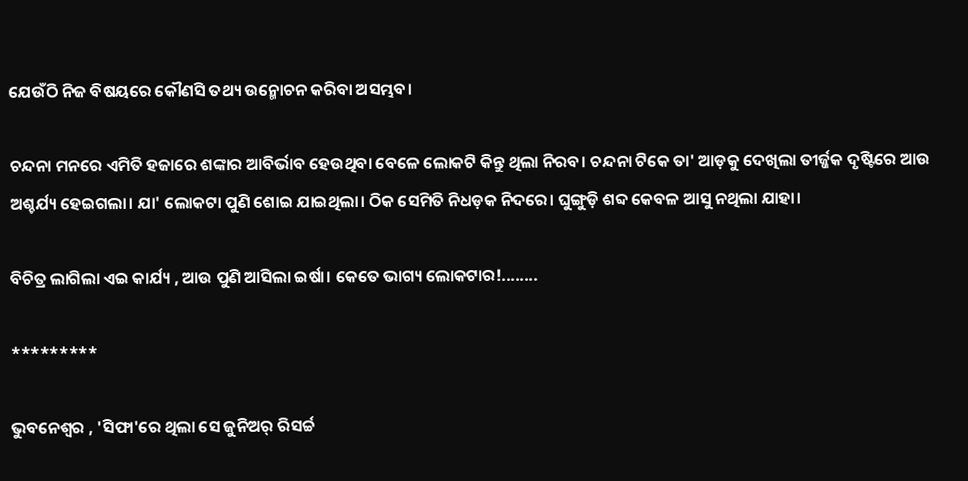ଯେଉଁଠି ନିଜ ବିଷୟରେ କୌଣସି ତଥ୍ୟ ଉନ୍ମୋଚନ କରିବା ଅସମ୍ଭବ।

ଚନ୍ଦନା ମନରେ ଏମିତି ହଜାରେ ଶଙ୍କାର ଆବିର୍ଭାବ ହେଉଥିବା ବେଳେ ଲୋକଟି କିନ୍ତୁ ଥିଲା ନିରବ। ଚନ୍ଦନା ଟିକେ ତା' ଆଡ଼କୁ ଦେଖିଲା ତୀର୍ଜ୍ଜକ ଦୃଷ୍ଟିରେ ଆଉ ଅଶ୍ଚର୍ଯ୍ୟ ହେଇଗଲା। ଯା' ଲୋକଟା ପୁଣି ଶୋଇ ଯାଇଥିଲା। ଠିକ ସେମିତି ନିଧଡ଼କ ନିଦରେ। ଘୁଙ୍ଗୁଡ଼ି ଶବ୍ଦ କେବଳ ଆସୁ ନଥିଲା ଯାହା।

ବିଚିତ୍ର ଲାଗିଲା ଏଇ କାର୍ଯ୍ୟ , ଆଉ ପୁଣି ଆସିଲା ଇର୍ଷା। କେତେ ଭାଗ୍ୟ ଲୋକଟାର!........

*********

ଭୁବନେଶ୍ୱର , 'ସିଫା'ରେ ଥିଲା ସେ ଜୁନିଅର୍ ରିସର୍ଚ୍ଚ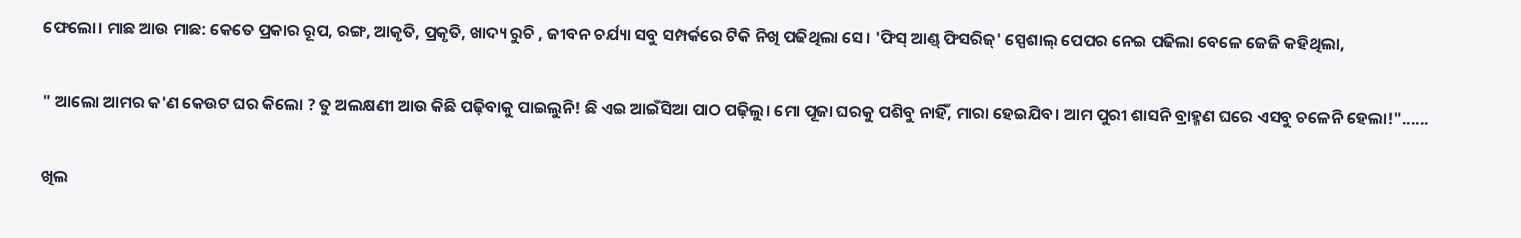ଫେଲୋ। ମାଛ ଆଉ ମାଛ: କେତେ ପ୍ରକାର ରୂପ, ରଙ୍ଗ, ଆକୃତି, ପ୍ରକୃତି, ଖାଦ୍ୟ ରୁଚି , ଜୀବନ ଚର୍ଯ୍ୟା ସବୁ ସମ୍ପର୍କରେ ଟିକି ନିଖି ପଢିଥିଲା ସେ। 'ଫିସ୍ ଆଣ୍ଡ୍ ଫିସରିଜ୍' ସ୍ପେଶାଲ୍ ପେପର ନେଇ ପଢିଲା ବେଳେ ଜେଜି କହିଥିଲା,

" ଆଲୋ ଆମର କ'ଣ କେଉଟ ଘର କିଲୋ ? ତୁ ଅଲକ୍ଷଣୀ ଆଉ କିଛି ପଢ଼ିବାକୁ ପାଇଲୁନି! ଛି ଏଇ ଆଇଁସିଆ ପାଠ ପଢ଼ିଲୁ। ମୋ ପୂଜା ଘରକୁ ପଶିବୁ ନାହିଁ, ମାରା ହେଇଯିବ। ଆମ ପୁରୀ ଶାସନି ବ୍ରାହ୍ମଣ ଘରେ ଏସବୁ ଚଳେନି ହେଲା!"......

ଖିଲ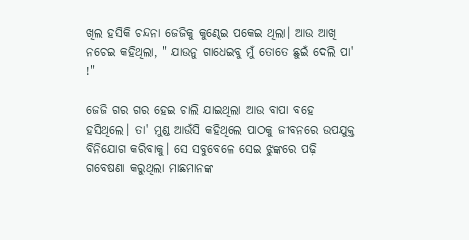ଖିଲ ହସିକି ଚନ୍ଦନା ଜେଜିକୁ କୁଣ୍ଢେଇ ପକେଇ ଥିଲା। ଆଉ ଆଖି ନଚେଇ କହିଥିଲା, " ଯାଉନୁ ଗାଧେଇବୁ ମୁଁ ତୋତେ ଛୁଇଁ ଦେଲି ପା' !"

ଜେଜି ଗର ଗର ହେଇ ଚାଲି ଯାଇଥିଲା ଆଉ ବାପା ବହେ ହସିଥିଲେ। ତା' ମୁଣ୍ଡ ଆଉଁସି କହିଥିଲେ ପାଠକୁ ଜୀବନରେ ଉପଯୁକ୍ତ ବିନିଯୋଗ କରିବାକୁ। ସେ ସବୁବେଳେ ସେଇ ଝୁଙ୍କରେ ପଢ଼ି ଗବେଷଣା କରୁଥିଲା ମାଛମାନଙ୍କ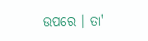ଉପରେ । ତା'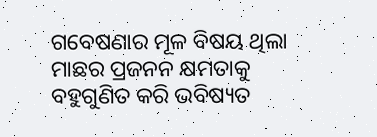ଗବେଷଣାର ମୂଳ ବିଷୟ ଥିଲା ମାଛର ପ୍ରଜନନ କ୍ଷମତାକୁ ବହୁଗୁଣିତ କରି ଭବିଷ୍ୟତ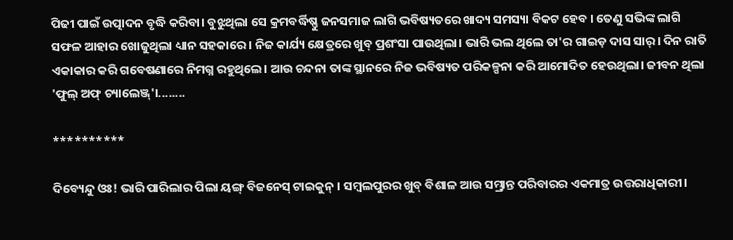ପିଢୀ ପାଇଁ ଉତ୍ପାଦନ ବୃଦ୍ଧି କରିବା। ବୁଝୁଥିଲା ସେ କ୍ରମବର୍ଦ୍ଧିଷ୍ଣୁ ଜନସମାଜ ଲାଗି ଭବିଷ୍ୟତରେ ଖାଦ୍ୟ ସମସ୍ୟା ବିକଟ ହେବ । ତେଣୁ ସଭିଙ୍କ ଲାଗି ସଫଳ ଆହାର ଖୋଜୁଥିଲା ଧ୍ୟାନ ସହକାରେ । ନିଜ କାର୍ଯ୍ୟ କ୍ଷେତ୍ରରେ ଖୁବ୍ ପ୍ରଶଂସା ପାଉଥିଲା। ଭାରି ଭଲ ଥିଲେ ତା'ର ଗାଇଡ଼ ଦାସ ସାର୍। ଦିନ ରାତି ଏକାକାର କରି ଗବେଷଣାରେ ନିମଗ୍ନ ରହୁଥିଲେ। ଆଉ ଚନ୍ଦନା ତାଙ୍କ ସ୍ଥାନରେ ନିଜ ଭବିଷ୍ୟତ ପରିକଳ୍ପନା କରି ଆମୋଦିତ ହେଉଥିଲା। ଜୀବନ ଥିଲା 'ଫୁଲ୍ ଅଫ୍ ଚ୍ୟାଲେଞ୍ଜ୍'।........

**********

ଦିବ୍ୟେନ୍ଦୁ ଓଃ! ଭାରି ପାରିଲାର ପିଲା ୟଙ୍ଗ୍ ବିଜନେସ୍ ଟାଇକୁନ୍ । ସମ୍ବଲପୁରର ଖୁବ୍ ବିଶାଳ ଆଉ ସମ୍ଭ୍ରାନ୍ତ ପରିବାରର ଏକମାତ୍ର ଉତ୍ତରାଧିକାରୀ।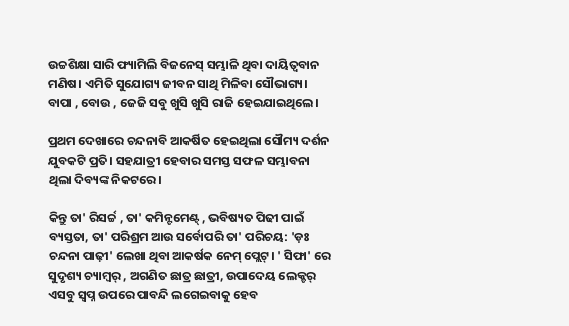ଉଚ୍ଚଶିକ୍ଷା ସାରି ଫ୍ୟାମିଲି ବିଜନେସ୍ ସମ୍ଭାଳି ଥିବା ଦାୟିତ୍ୱବାନ ମଣିଷ। ଏମିତି ସୁଯୋଗ୍ୟ ଜୀବନ ସାଥି ମିଳିବା ସୌଭାଗ୍ୟ। ବାପା , ବୋଉ , ଜେଜି ସବୁ ଖୁସି ଖୁସି ରାଜି ହେଇଯାଇଥିଲେ।

ପ୍ରଥମ ଦେଖାରେ ଚନ୍ଦନାବି ଆକର୍ଷିତ ହେଇଥିଲା ସୌମ୍ୟ ଦର୍ଶନ ଯୁବକଟି ପ୍ରତି। ସହଯାତ୍ରୀ ହେବାର ସମସ୍ତ ସଫଳ ସମ୍ଭାବନା ଥିଲା ଦିବ୍ୟଙ୍କ ନିକଟରେ।

କିନ୍ତୁ ତା' ରିସର୍ଚ୍ଚ , ତା' କମିନ୍ଟମେଣ୍ଟ୍ , ଭବିଷ୍ୟତ ପିଢୀ ପାଇଁ ବ୍ୟସ୍ତତା, ତା' ପରିଶ୍ରମ ଆଉ ସର୍ବୋପରି ତା' ପରିଚୟ: 'ଡ଼ଃ ଚନ୍ଦନା ପାଢ଼ୀ' ଲେଖା ଥିବା ଆକର୍ଷକ ନେମ୍ ପ୍ଲେଟ୍। ' ସିଫା' ରେ ସୁଦୃଶ୍ୟ ଚ୍ୟାମ୍ବର୍ , ଅଗଣିତ ଛାତ୍ର ଛାତ୍ରୀ, ଉପାଦେୟ ଲେକ୍ଚର୍ ଏସବୁ ସ୍ୱପ୍ନ ଉପରେ ପାବନ୍ଦି ଲଗେଇବାକୁ ହେବ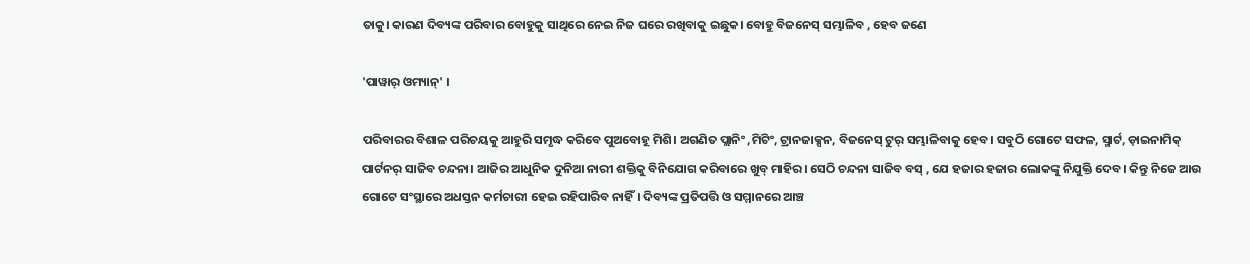ତାକୁ। କାରଣ ଦିବ୍ୟଙ୍କ ପରିବାର ବୋହୁକୁ ସାଥିରେ ନେଇ ନିଜ ଘରେ ରଖିବାକୁ ଇଛୁକ। ବୋହୁ ବିଜନେସ୍ ସମ୍ଭାଳିବ , ହେବ ଜଣେ

'ପାୱାର୍ ଓମ୍ୟାନ୍' ।

ପରିବାରର ବିଶାଳ ପରିଚୟକୁ ଆହୁରି ସମୃଦ୍ଧ କରିବେ ପୁଅବୋହୂ ମିଶି। ଅଗଣିତ ପ୍ଲାନିଂ ,ମିଟିଂ, ଟ୍ରାନଜାକ୍ସନ, ବିଜନେସ୍ ଟୁର୍ ସମ୍ଭାଳିବାକୁ ହେବ। ସବୁଠି ଗୋଟେ ସଫଳ, ସ୍ମାର୍ଟ, ଡ଼ାଇନାମିକ୍ ପାର୍ଟନର୍ ସାଜିବ ଚନ୍ଦନା। ଆଜିର ଆଧୁନିକ ଦୁନିଆ ନାରୀ ଶକ୍ତିକୁ ବିନିଯୋଗ କରିବାରେ ଖୁବ୍ ମାହିର। ସେଠି ଚନ୍ଦନା ସାଜିବ ବସ୍ , ଯେ ହଜାର ହଜାର ଲୋକଙ୍କୁ ନିଯୁକ୍ତି ଦେବ। କିନ୍ତୁ ନିଜେ ଆଉ ଗୋଟେ ସଂସ୍ଥାରେ ଅଧସ୍ତନ କର୍ମଚାରୀ ହେଇ ରହିପାରିବ ନାହିଁ। ଦିବ୍ୟଙ୍କ ପ୍ରତିପତ୍ତି ଓ ସମ୍ମାନରେ ଆଞ୍ଚ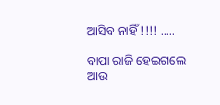ଆସିବ ନାହିଁ !!!! .....

ବାପା ରାଜି ହେଇଗଲେ ଆଉ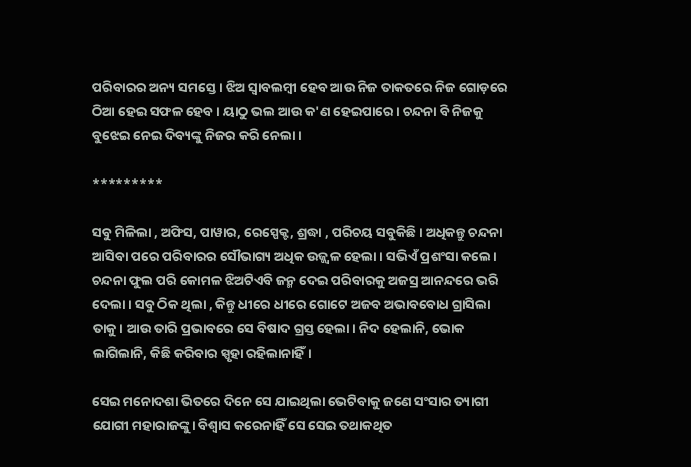ପରିବାରର ଅନ୍ୟ ସମସ୍ତେ । ଝିଅ ସ୍ୱାବଲମ୍ବୀ ହେବ ଆଉ ନିଜ ତାକତରେ ନିଜ ଗୋଡ଼ରେ ଠିଆ ହେଇ ସଫଳ ହେବ। ୟାଠୁ ଭଲ ଆଉ କ'ଣ ହେଇପାରେ। ଚନ୍ଦନା ବି ନିଜକୁ ବୁଝେଇ ନେଇ ଦିବ୍ୟଙ୍କୁ ନିଜର କରି ନେଲା।

*********

ସବୁ ମିଳିଲା , ଅଫିସ, ପାୱାର, ରେସ୍ପେକ୍ଟ, ଶ୍ରଦ୍ଧା , ପରିଚୟ ସବୁକିଛି। ଅଧିକନ୍ତୁ ଚନ୍ଦନା ଆସିବା ପରେ ପରିବାରର ସୌଭାଗ୍ୟ ଅଧିକ ଉଜ୍ଜ୍ବଳ ହେଲା। ସଭିଏଁ ପ୍ରଶଂସା କଲେ। ଚନ୍ଦନା ଫୁଲ ପରି କୋମଳ ଝିଅଟିଏବି ଜନ୍ମ ଦେଇ ପରିବାରକୁ ଅଜସ୍ର ଆନନ୍ଦରେ ଭରି ଦେଲା। ସବୁ ଠିକ ଥିଲା , କିନ୍ତୁ ଧୀରେ ଧୀରେ ଗୋଟେ ଅଜବ ଅଭାବବୋଧ ଗ୍ରାସିଲା ତାକୁ। ଆଉ ତାରି ପ୍ରଭାବରେ ସେ ବିଷାଦ ଗ୍ରସ୍ତ ହେଲା। ନିଦ ହେଲାନି, ଭୋକ ଲାଗିଲାନି, କିଛି କରିବାର ସ୍ପୃହା ରହିଲାନାହିଁ।

ସେଇ ମନୋଦଶା ଭିତରେ ଦିନେ ସେ ଯାଇଥିଲା ଭେଟିବାକୁ ଜଣେ ସଂସାର ତ୍ୟାଗୀ ଯୋଗୀ ମହାରାଜଙ୍କୁ। ବିଶ୍ୱାସ କରେନାହିଁ ସେ ସେଇ ତଥାକଥିତ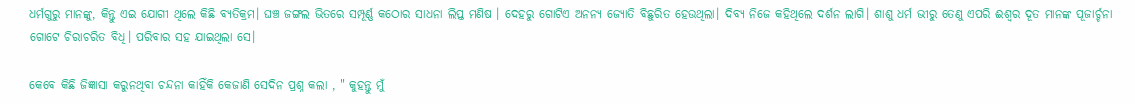ଧର୍ମଗୁରୁ ମାନଙ୍କୁ, କିନ୍ତୁ ଏଇ ଯୋଗୀ ଥିଲେ କିଛି ବ୍ୟତିକ୍ରମ। ଘଞ୍ଚ ଜଙ୍ଗଲ ଭିତରେ ସମ୍ପୂର୍ଣ୍ଣ କଠୋର ସାଧନା ଲିପ୍ତ ମଣିଷ । ଦେହରୁ ଗୋଟିଏ ଅନନ୍ୟ ଜ୍ୟୋତି ବିଛୁରିତ ହେଉଥିଲା। ଦିବ୍ୟ ନିଜେ କହିଥିଲେ ଦର୍ଶନ ଲାଗି। ଶାଶୁ ଧର୍ମ ଭୀରୁ ତେଣୁ ଏପରି ଈଶ୍ୱର ଦୂତ ମାନଙ୍କ ପୂଜାର୍ଚ୍ଚନା ଗୋଟେ ଚିରାଚରିତ ବିଧି। ପରିବାର ସହ ଯାଇଥିଲା ସେ।

କେବେ କିଛି ଜିଜ୍ଞାସା କରୁନଥିବା ଚନ୍ଦନା କାହିଁକି କେଜାଣି ସେଦିନ ପ୍ରଶ୍ନ କଲା , " କୁହନ୍ତୁ ମୁଁ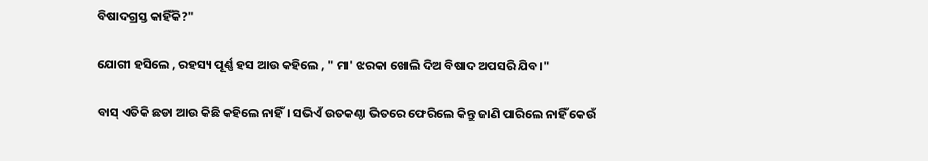ବିଷାଦଗ୍ରସ୍ତ କାହିଁକି?"

ଯୋଗୀ ହସିଲେ , ରହସ୍ୟ ପୂର୍ଣ୍ଣ ହସ ଆଉ କହିଲେ , " ମା' ଝରକା ଖୋଲି ଦିଅ ବିଷାଦ ଅପସରି ଯିବ।"

ବାସ୍ ଏତିକି ଛଡା ଆଉ କିଛି କହିଲେ ନାହିଁ। ସଭିଏଁ ଉତକଣ୍ଠା ଭିତରେ ଫେରିଲେ କିନ୍ତୁ ଜାଣି ପାରିଲେ ନାହିଁ କେଉଁ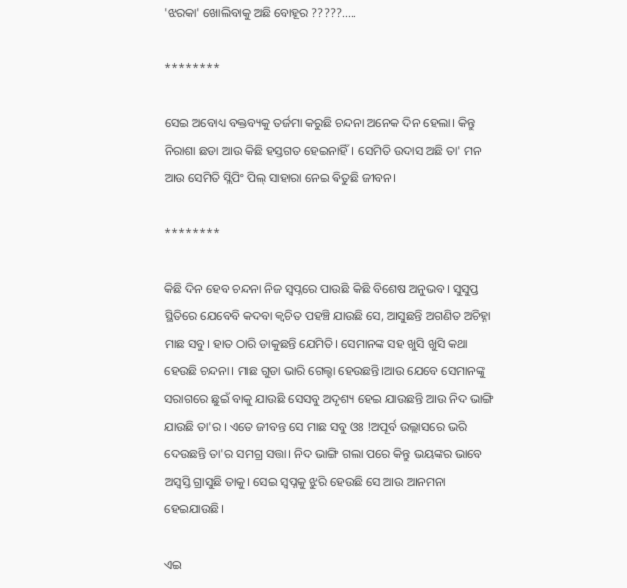'ଝରକା' ଖୋଲିବାକୁ ଅଛି ବୋହୂର ?????.....

********

ସେଇ ଅବୋଧ୍ୟ ବକ୍ତବ୍ୟକୁ ତର୍ଜମା କରୁଛି ଚନ୍ଦନା ଅନେକ ଦିନ ହେଲା। କିନ୍ତୁ ନିରାଶା ଛଡା ଆଉ କିଛି ହସ୍ତଗତ ହେଇନାହିଁ। ସେମିତି ଉଦାସ ଅଛି ତା' ମନ ଆଉ ସେମିତି ସ୍ଲିପିଂ ପିଲ୍ ସାହାରା ନେଇ ଵିତୁଛି ଜୀବନ।

********

କିଛି ଦିନ ହେବ ଚନ୍ଦନା ନିଜ ସ୍ୱପ୍ନରେ ପାଉଛି କିଛି ବିଶେଷ ଅନୁଭବ। ସୁସୁପ୍ତ ସ୍ଥିତିରେ ଯେବେବି କଦବା କ୍ଵଚିତ ପହଞ୍ଚି ଯାଉଛି ସେ, ଆସୁଛନ୍ତି ଅଗଣିତ ଅଚିହ୍ନା ମାଛ ସବୁ। ହାତ ଠାରି ଡାକୁଛନ୍ତି ଯେମିତି। ସେମାନଙ୍କ ସହ ଖୁସି ଖୁସି କଥା ହେଉଛି ଚନ୍ଦନା। ମାଛ ଗୁଡା ଭାରି ଗେଲ୍ହା ହେଉଛନ୍ତି।ଆଉ ଯେବେ ସେମାନଙ୍କୁ ସରାଗରେ ଛୁଇଁ ବାକୁ ଯାଉଛି ସେସବୁ ଅଦୃଶ୍ୟ ହେଇ ଯାଉଛନ୍ତି ଆଉ ନିଦ ଭାଙ୍ଗି ଯାଉଛି ତା'ର । ଏତେ ଜୀବନ୍ତ ସେ ମାଛ ସବୁ ଓଃ !ଅପୂର୍ବ ଉଲ୍ଲାସରେ ଭରି ଦେଉଛନ୍ତି ତା'ର ସମଗ୍ର ସତ୍ତା। ନିଦ ଭାଙ୍ଗି ଗଲା ପରେ କିନ୍ତୁ ଭୟଙ୍କର ଭାବେ ଅସ୍ୱସ୍ତି ଗ୍ରାସୁଛି ତାକୁ। ସେଇ ସ୍ୱପ୍ନକୁ ଝୁରି ହେଉଛି ସେ ଆଉ ଆନମନା ହେଇଯାଉଛି।

ଏଇ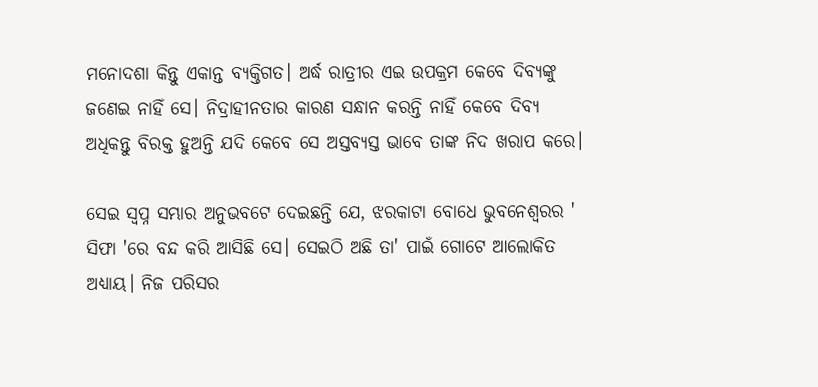ମନୋଦଶା କିନ୍ତୁ ଏକାନ୍ତ ବ୍ୟକ୍ତିଗତ। ଅର୍ଦ୍ଧ ରାତ୍ରୀର ଏଇ ଉପକ୍ରମ କେବେ ଦିବ୍ୟଙ୍କୁ ଜଣେଇ ନାହିଁ ସେ। ନିଦ୍ରାହୀନତାର କାରଣ ସନ୍ଧାନ କରନ୍ତି ନାହିଁ କେବେ ଦିବ୍ୟ ଅଧିକନ୍ତୁ ବିରକ୍ତ ହୁଅନ୍ତି ଯଦି କେବେ ସେ ଅସ୍ତବ୍ୟସ୍ତ ଭାବେ ତାଙ୍କ ନିଦ ଖରାପ କରେ।

ସେଇ ସ୍ୱପ୍ନ ସମ୍ଭାର ଅନୁଭବଟେ ଦେଇଛନ୍ତି ଯେ, ଝରକାଟା ବୋଧେ ଭୁବନେଶ୍ୱରର ' ସିଫା 'ରେ ବନ୍ଦ କରି ଆସିଛି ସେ। ସେଇଠି ଅଛି ତା' ପାଇଁ ଗୋଟେ ଆଲୋକିତ ଅଧ୍ୟାୟ। ନିଜ ପରିସର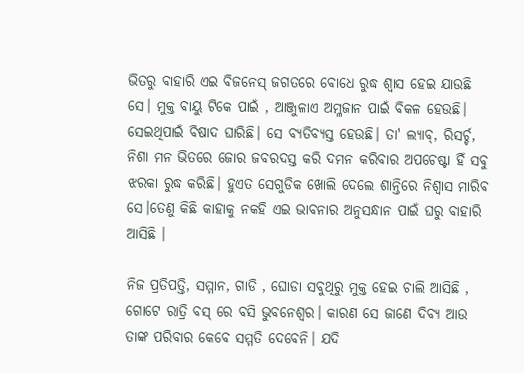ଭିତରୁ ବାହାରି ଏଇ ବିଜନେସ୍ ଜଗତରେ ବୋଧେ ରୁଦ୍ଧ ଶ୍ଵାସ ହେଇ ଯାଉଛି ସେ। ମୁକ୍ତ ବାୟୁ ଟିକେ ପାଇଁ , ଆଞ୍ଜୁଳାଏ ଅମ୍ଳଜାନ ପାଇଁ ବିକଳ ହେଉଛି। ସେଇଥିପାଇଁ ବିଷାଦ ଘାରିଛି। ସେ ବ୍ୟତିବ୍ୟସ୍ତ ହେଉଛି। ତା' ଲ୍ୟାବ୍, ରିସର୍ଚ୍ଚ, ନିଶା ମନ ଭିତରେ ଜୋର ଜବରଦସ୍ତ କରି ଦମନ କରିବାର ଅପଚେଷ୍ଟା ହିଁ ସବୁ ଝରକା ରୁଦ୍ଧ କରିଛି। ହୁଏତ ସେଗୁଡିକ ଖୋଲି ଦେଲେ ଶାନ୍ତିରେ ନିଶ୍ୱାସ ମାରିବ ସେ।ତେଣୁ କିଛି କାହାକୁ ନକହି ଏଇ ଭାବନାର ଅନୁସନ୍ଧାନ ପାଇଁ ଘରୁ ବାହାରି ଆସିଛି ।

ନିଜ ପ୍ରତିପତ୍ତି, ସମ୍ମାନ, ଗାଡି , ଘୋଡା ସବୁଥିରୁ ମୁକ୍ତ ହେଇ ଚାଲି ଆସିଛି , ଗୋଟେ ରାତ୍ରି ବସ୍ ରେ ବସି ଭୁବନେଶ୍ୱର। କାରଣ ସେ ଜାଣେ ଦିବ୍ୟ ଆଉ ତାଙ୍କ ପରିବାର କେବେ ସମ୍ମତି ଦେବେନି। ଯଦି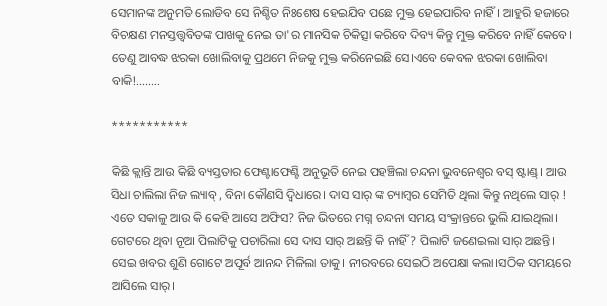ସେମାନଙ୍କ ଅନୁମତି ଲୋଡିବ ସେ ନିଶ୍ଚିତ ନିଃଶେଷ ହେଇଯିବ ପଛେ ମୁକ୍ତ ହେଇପାରିବ ନାହିଁ। ଆହୁରି ହଜାରେ ବିଚକ୍ଷଣ ମନସ୍ତତ୍ତ୍ୱବିତଙ୍କ ପାଖକୁ ନେଇ ତା'ର ମାନସିକ ଚିକିତ୍ସା କରିବେ ଦିବ୍ୟ କିନ୍ତୁ ମୁକ୍ତ କରିବେ ନାହିଁ କେବେ। ତେଣୁ ଆବଦ୍ଧ ଝରକା ଖୋଲିବାକୁ ପ୍ରଥମେ ନିଜକୁ ମୁକ୍ତ କରିନେଇଛି ସେ।ଏବେ କେବଳ ଝରକା ଖୋଲିବା ବାକି!........

***********

କିଛି କ୍ଲାନ୍ତି ଆଉ କିଛି ବ୍ୟସ୍ତତାର ଫେଣ୍ଟାଫେଣ୍ଟି ଅନୁଭୂତି ନେଇ ପହଞ୍ଚିଲା ଚନ୍ଦନା ଭୁବନେଶ୍ୱର ବସ୍ ଷ୍ଟାଣ୍ଡ୍। ଆଉ ସିଧା ଚାଲିଲା ନିଜ ଲ୍ୟାବ୍ , ବିନା କୌଣସି ଦ୍ବିଧାରେ। ଦାସ ସାର୍ ଙ୍କ ଚ୍ୟାମ୍ବର ସେମିତି ଥିଲା କିନ୍ତୁ ନଥିଲେ ସାର୍ ! ଏତେ ସକାଳୁ ଆଉ କି କେହି ଆସେ ଅଫିସ? ନିଜ ଭିତରେ ମଗ୍ନ ଚନ୍ଦନା ସମୟ ସଂକ୍ରାନ୍ତରେ ଭୁଲି ଯାଇଥିଲା। ଗେଟରେ ଥିବା ନୂଆ ପିଲାଟିକୁ ପଚାରିଲା ସେ ଦାସ ସାର୍ ଅଛନ୍ତି କି ନାହିଁ ? ପିଲାଟି ଜଣେଇଲା ସାର୍ ଅଛନ୍ତି। ସେଇ ଖବର ଶୁଣି ଗୋଟେ ଅପୂର୍ବ ଆନନ୍ଦ ମିଳିଲା ତାକୁ। ନୀରବରେ ସେଇଠି ଅପେକ୍ଷା କଲା।ସଠିକ ସମୟରେ ଆସିଲେ ସାର୍।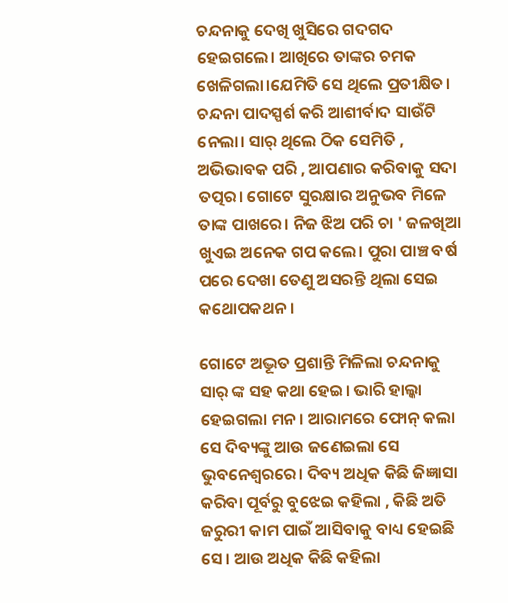ଚନ୍ଦନାକୁ ଦେଖି ଖୁସିରେ ଗଦଗଦ ହେଇଗଲେ। ଆଖିରେ ତାଙ୍କର ଚମକ ଖେଳିଗଲା।ଯେମିତି ସେ ଥିଲେ ପ୍ରତୀକ୍ଷିତ। ଚନ୍ଦନା ପାଦସ୍ପର୍ଶ କରି ଆଶୀର୍ବାଦ ସାଉଁଟି ନେଲା। ସାର୍ ଥିଲେ ଠିକ ସେମିତି , ଅଭିଭାବକ ପରି , ଆପଣାର କରିବାକୁ ସଦା ତତ୍ପର। ଗୋଟେ ସୁରକ୍ଷାର ଅନୁଭବ ମିଳେ ତାଙ୍କ ପାଖରେ। ନିଜ ଝିଅ ପରି ଚା ' ଜଳଖିଆ ଖୁଏଇ ଅନେକ ଗପ କଲେ। ପୁରା ପାଞ୍ଚ ବର୍ଷ ପରେ ଦେଖା ତେଣୁ ଅସରନ୍ତି ଥିଲା ସେଇ କଥୋପକଥନ।

ଗୋଟେ ଅଦ୍ଭୂତ ପ୍ରଶାନ୍ତି ମିଳିଲା ଚନ୍ଦନାକୁ ସାର୍ ଙ୍କ ସହ କଥା ହେଇ। ଭାରି ହାଲ୍କା ହେଇଗଲା ମନ। ଆରାମରେ ଫୋନ୍ କଲା ସେ ଦିବ୍ୟଙ୍କୁ ଆଉ ଜଣେଇଲା ସେ ଭୁବନେଶ୍ୱରରେ। ଦିବ୍ୟ ଅଧିକ କିଛି ଜିଜ୍ଞାସା କରିବା ପୂର୍ବରୁ ବୁଝେଇ କହିଲା , କିଛି ଅତି ଜରୁରୀ କାମ ପାଇଁ ଆସିବାକୁ ବାଧ୍ୟ ହେଇଛି ସେ। ଆଉ ଅଧିକ କିଛି କହିଲା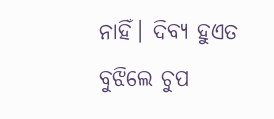ନାହିଁ। ଦିବ୍ୟ ହୁଏତ ବୁଝିଲେ ଚୁପ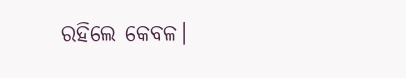ରହିଲେ କେବଳ।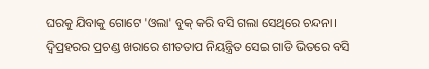ଘରକୁ ଯିବାକୁ ଗୋଟେ 'ଓଲା' ବୁକ୍ କରି ବସି ଗଲା ସେଥିରେ ଚନ୍ଦନା। ଦ୍ବିପ୍ରହରର ପ୍ରଚଣ୍ଡ ଖରାରେ ଶୀତତାପ ନିୟନ୍ତ୍ରିତ ସେଇ ଗାଡି ଭିତରେ ବସି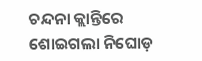ଚନ୍ଦନା କ୍ଲାନ୍ତିରେ ଶୋଇଗଲା ନିଘୋଡ଼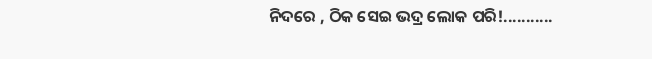ନିଦରେ , ଠିକ ସେଇ ଭଦ୍ର ଲୋକ ପରି!...........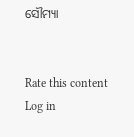ସୌମ୍ୟା


Rate this content
Log in